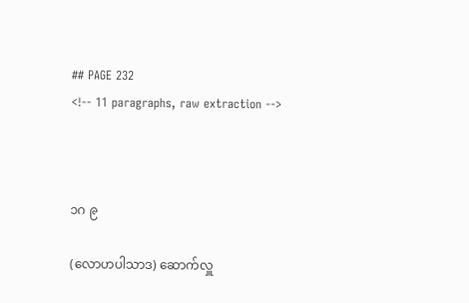## PAGE 232
<!-- 11 paragraphs, raw extraction -->



၁ဂ ၉

(လောဟပါသာဒ) ဆောက်လှူ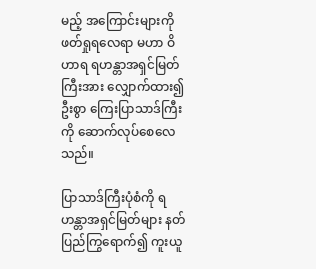မည့် အကြောင်းများကို ဖတ်ရှုရလေရာ မဟာ ဝိဟာရ ရဟန္တာအရှင်မြတ်ကြီးအား လျှောက်ထား၍ ဦးစွာ ကြေးပြာသာဒ်ကြီး ကို ဆောက်လုပ်စေလေသည်။

ပြာသာဒ်ကြီးပုံစံကို ရဟန္တာအရှင်မြတ်များ နတ်ပြည်ကြွရောက်၍ ကူးယူ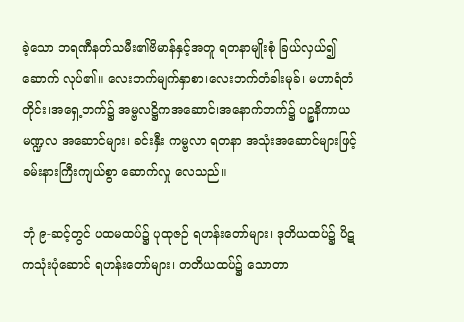ခဲ့သော ဘရဏီနတ်သမီး၏ဗိမာန်နှင့်အတူ ရတနာမျိုးစုံ ခြယ်လှယ်၍ ဆောက် လုပ်၏။ လေးဘက်မျက်နှာစာ၊လေးဘက်တံခါးမုခ်၊ မဟာရံတံတိုင်း၊အရှေ့ဘက်၌ အမ္ဗလဋ္ဌိကအဆောင်၊အနောက်ဘက်၌ ပဉ္စနိကာယမဏ္ဍလ အဆောင်များ၊ ခင်းနှီး ကမ္ဗလာ ရတနာ အသုံးအဆောင်များဖြင့် ခမ်းနားကြီးကျယ်စွာ ဆောက်လှု လေသည်။

ဘုံ ၉-ဆင့်တွင် ပထမထပ်၌ ပုထုဇဉ် ရဟန်းတော်များ၊ ဒုတိယထပ်၌ ပိဋကသုံးပုံဆောင် ရဟန်းတော်များ၊ တတိယထပ်၌ သောတာ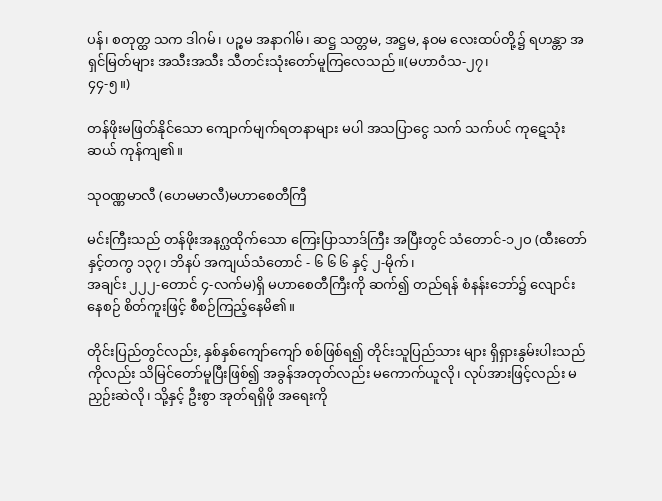ပန်၊ စတုတ္ထ သက ဒါဂမ်၊ ပဉ္စမ အနာဂါမ်၊ ဆဋ္ဌ သတ္တမ, အဋ္ဌမ, နဝမ လေးထပ်တို့၌ ရဟန္တာ အရှင်မြတ်များ အသီးအသီး သီတင်းသုံးတော်မူကြလေသည်။(မဟာဝံသ-၂၇၊
၄၄-၅။)

တန်ဖိုးမဖြတ်နိုင်သော ကျောက်မျက်ရတနာများ မပါ အသပြာငွေ သက် သက်ပင် ကုဋေသုံးဆယ် ကုန်ကျ၏။

သုဝဏ္ဏမာလီ (ဟေမမာလီ)မဟာစေတီကြီ

မင်းကြီးသည် တန်ဖိုးအနဂ္ဃထိုက်သော ကြေးပြာသာဒ်ကြီး အပြီးတွင် သံတောင်-၁၂ဝ (ထီးတော်နှင့်တကွ ၁၃၇၊ ဘိနပ် အကျယ်သံတောင် - ၆ ၆ ၆ နှင့် ၂-မိုက်၊
အချင်း ၂၂၂-တောင် ၄-လက်မ)ရှိ မဟာစေတီကြီးကို ဆက်၍ တည်ရန် စံနန်းဘော်၌ လျောင်းနေစဉ် စိတ်ကူးဖြင့် စီစဉ်ကြည့်နေမိ၏။

တိုင်းပြည်တွင်လည်း, နှစ်နှစ်ကျော်ကျော် စစ်ဖြစ်ရ၍ တိုင်းသူပြည်သား များ ရှိရှားနွမ်းပါးသည်ကိုလည်း သိမြင်တော်မူပြီးဖြစ်၍ အခွန်အတုတ်လည်း မကောက်ယူလို၊ လုပ်အားဖြင့်လည်း မညှဉ်းဆဲလို၊ သို့နှင့် ဦးစွာ အုတ်ရရှိဖို အရေးကို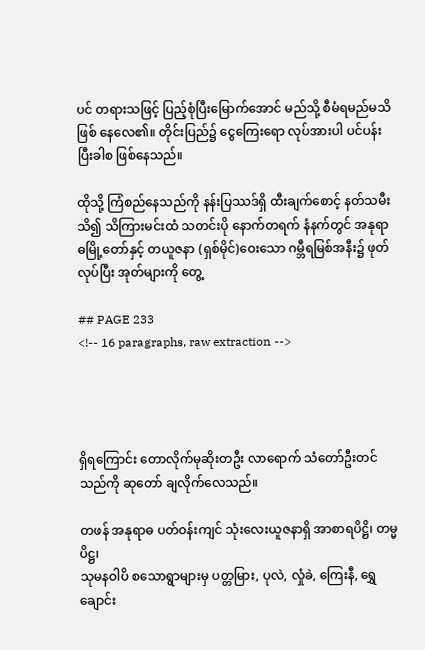ပင် တရားသဖြင့် ပြည့်စုံပြီးမြောက်အောင် မည်သို့ စီမံရမည်မသိ ဖြစ် နေလေ၏။ တိုင်းပြည်၌ ငွေကြေးရော လုပ်အားပါ ပင်ပန်းပြီးခါစ ဖြစ်နေသည်။

ထိုသို့ ကြံစည်နေသည်ကို နန်းပြဿဒ်ရှိ ထီးချက်စောင့် နတ်သမီး သိ၍ သိကြားမင်းထံ သတင်းပို နောက်တရက် နံနက်တွင် အနုရာဓမြို့တော်နှင့် တယူဇနာ (ရှစ်မိုင်)ဝေးသော ဂမ္ဘီရမြစ်အနီး၌ ဖုတ်လုပ်ပြီး အုတ်များကို တွေ့

## PAGE 233
<!-- 16 paragraphs, raw extraction -->




ရှိရကြောင်း တောလိုက်မုဆိုးတဦး လာရောက် သံတော်ဦးတင်သည်ကို ဆုတော် ချလိုက်လေသည်။

တဖန် အနုရာဓ ပတ်ဝန်းကျင် သုံးလေးယူဇနာရှိ အာစာရပိဋ္ဌိ၊ တမ္မပိဋ္ဌ၊
သုမနဝါပိ စသောရွာများမှ ပတ္တမြား, ပုလဲ, လှုံခဲ, ကြေးနီ, ရွှေချောင်း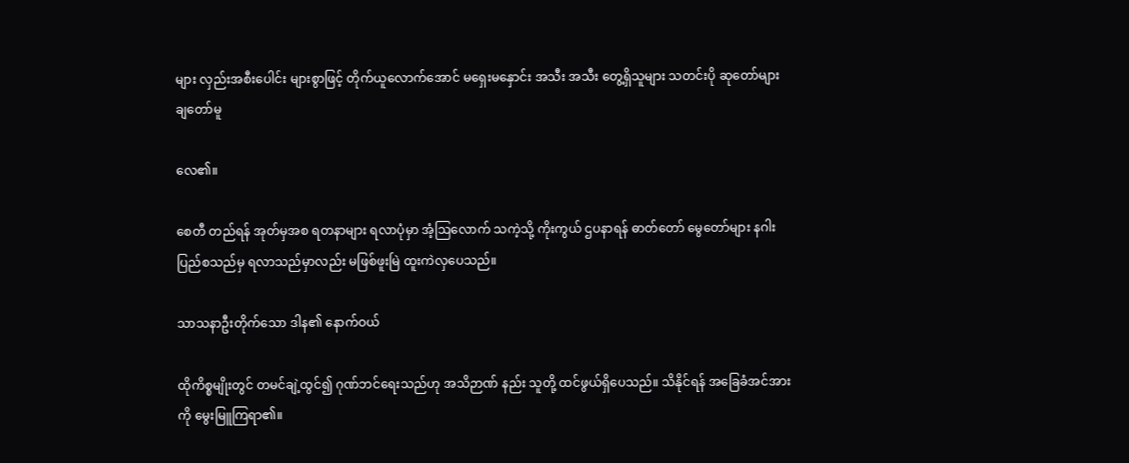များ လှည်းအစီးပေါင်း များစွာဖြင့် တိုက်ယူလောက်အောင် မရှေးမနှောင်း အသီး အသီး တွေ့ရှိသူများ သတင်းပို ဆုတော်များ ချတော်မူ

လေ၏။

စေတီ တည်ရန် အုတ်မှအစ ရတနာများ ရလာပုံမှာ အံ့ဩလောက် သကဲ့သို့ ကိုးကွယ် ဌပနာရန် ဓာတ်တော် မွေတော်များ နဂါးပြည်စသည်မှ ရလာသည်မှာလည်း မဖြစ်ဖူးမြဲ ထူးကဲလှပေသည်။

သာသနာဦးတိုက်သော ဒါန၏ နောက်ဝယ်

ထိုကိစ္စမျိုးတွင် တမင်ချဲ့ထွင်၍ ဂုဏ်ဘင်ရေးသည်ဟု အသိဉာဏ် နည်း သူတို့ ထင်ဖွယ်ရှိပေသည်။ သိနိုင်ရန် အခြေခံအင်အားကို မွေးမြူကြရာ၏။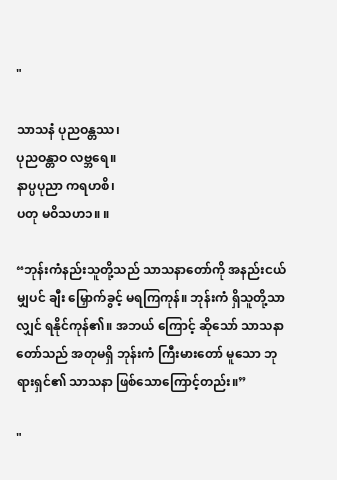"

သာသနံ ပုညဝန္တဿ၊
ပုညဝန္တာဝ လဗ္ဘရေ။
နာပ္ပပုညာ ကရဟစိ၊
ပတု မဝိသဟ၁။ ။

“ဘုန်းကံနည်းသူတို့သည် သာသနာတော်ကို အနည်းငယ်မျှပင် ချီး မြှောက်ခွင့် မရကြကုန်။ ဘုန်းကံ ရှိသူတို့သာလျှင် ရနိုင်ကုန်၏။ အဘယ် ကြောင့် ဆိုသော် သာသနာ တော်သည် အတုမရှိ ဘုန်းကံ ကြီးမားတော် မူသော ဘုရားရှင်၏ သာသနာ ဖြစ်သောကြောင့်တည်း။”

"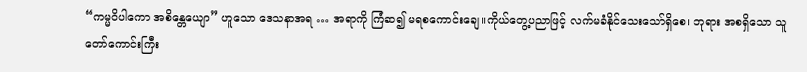“ကမ္မဝိပါကော အစိန္တေယျော” ဟူသော ဒေသနာအရ … အရာကို ကြံဆ၍ မရစကောင်းချေ။ကိုယ်တွေ့ပညာဖြင့် လက်မခံနိုင်သေးသော်ရှိစေ၊ ဘုရား အစရှိသော သူတော်ကောင်းကြီး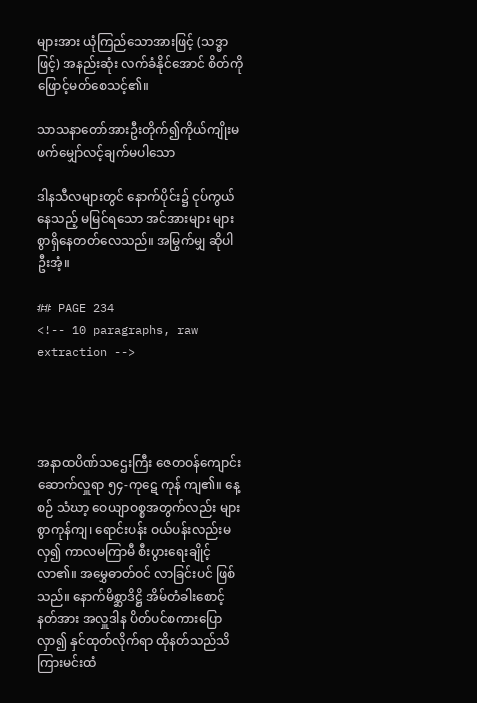များအား ယုံကြည်သောအားဖြင့် (သဒ္ဓာဖြင့်) အနည်းဆုံး လက်ခံနိုင်အောင် စိတ်ကိုဖြောင့်မတ်စေသင့်၏။

သာသနာတော်အားဦးတိုက်၍ကိုယ်ကျိုးမဖက်မျှော်လင့်ချက်မပါသော

ဒါနသီလများတွင် နောက်ပိုင်း၌ ငုပ်ကွယ်နေသည့် မမြင်ရသော အင်အားများ များစွာရှိနေတတ်လေသည်။ အမြွက်မျှ ဆိုပါဦးအံ့။

## PAGE 234
<!-- 10 paragraphs, raw extraction -->




အနာထပိဏ်သဌေးကြီး ဇေတဝန်ကျောင်းဆောက်လှူရာ ၅၄-ကုဋေ ကုန် ကျ၏။ နေ့စဉ် သံဃာ့ ဝေယျာဝစ္စအတွက်လည်း များစွာကုန်ကျ၊ ရောင်းပန်း ဝယ်ပန်းလည်းမလှ၍ ကာလမကြာမီ စီးပွားရေးချိုင့်လာ၏။ အမွှေဓာတ်ဝင် လာခြင်းပင် ဖြစ်သည်။ နောက်မိစ္ဆာဒိဋ္ဌိ အိမ်တံခါးစောင့်နတ်အား အလှူဒါန ပိတ်ပင်စကားပြောလှာ၍ နှင်ထုတ်လိုက်ရာ ထိုနတ်သည်သိကြားမင်းထံ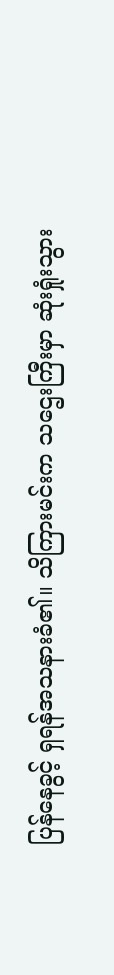ပြန်နေခွင့် ရှရန်အသနားခံ၏။ သိကြားမင်းက သဌေးကြီးမှာ ဆုံးရှုံးသွား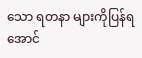သော ရတနာ များကိုပြန်ရအောင်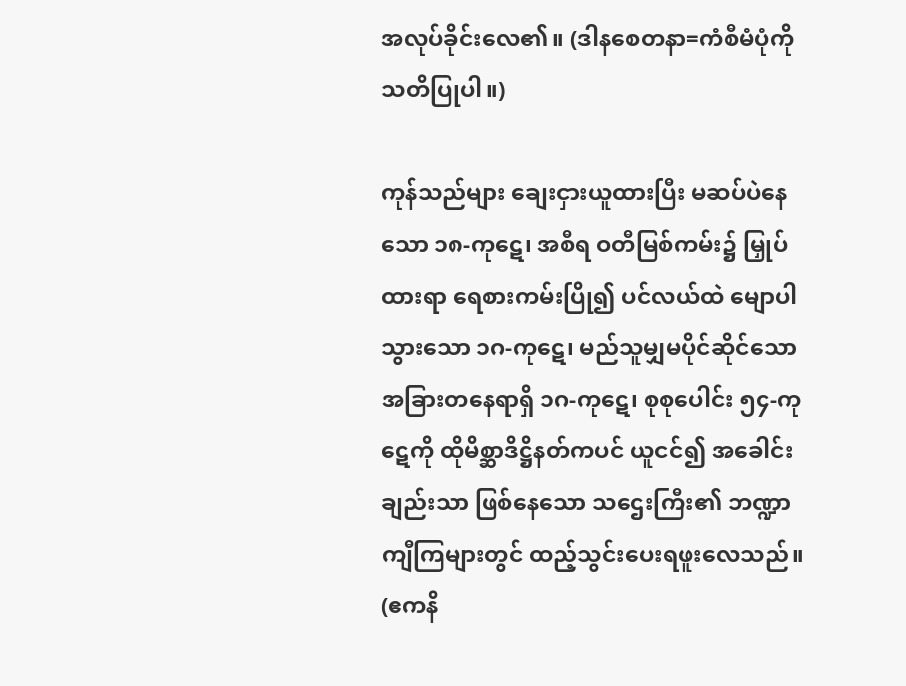အလုပ်ခိုင်းလေ၏။ (ဒါနစေတနာ=ကံစီမံပုံကို သတိပြုပါ။)

ကုန်သည်များ ချေးငှားယူထားပြီး မဆပ်ပဲနေသော ၁၈-ကုဋေ၊ အစီရ ဝတီမြစ်ကမ်း၌ မြှုပ်ထားရာ ရေစားကမ်းပြို၍ ပင်လယ်ထဲ မျောပါသွားသော ၁ဂ-ကုဋေ၊ မည်သူမျှမပိုင်ဆိုင်သော အခြားတနေရာရှိ ၁ဂ-ကုဋေ၊ စုစုပေါင်း ၅၄-ကုဋေကို ထိုမိစ္ဆာဒိဋ္ဌိနတ်ကပင် ယူငင်၍ အခေါင်းချည်းသာ ဖြစ်နေသော သဌေးကြီး၏ ဘဏ္ဍာကျီကြများတွင် ထည့်သွင်းပေးရဖူးလေသည်။ (ဧကနိ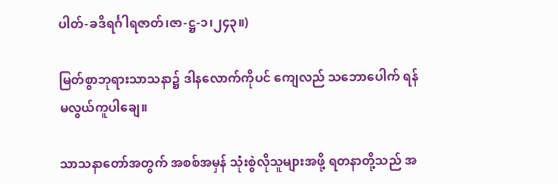ပါတ်-ခဒိရင်္ဂါရဇာတ်၊ဇာ-ဋ္ဌ-၁၊၂၄၃။)

မြတ်စွာဘုရားသာသနာ၌ ဒါနလောက်ကိုပင် ကျေလည် သဘောပေါက် ရန် မလွယ်ကူပါချေ။

သာသနာတော်အတွက် အစစ်အမှန် သုံးစွဲလိုသူများအဖို့ ရတနာတို့သည် အ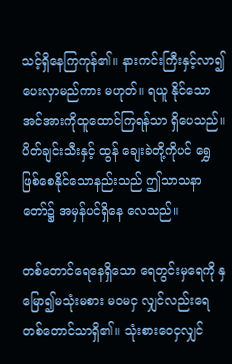သင့်ရှိနေကြကုန်၏။ နားကင်းကြီးနှင့်လာ၍ ပေးလှာမည်ကား မဟုတ်။ ရယူ နိုင်သော အင်အားကိုထူထောင်ကြရန်သာ ရှိပေသည်။ ပိတ်ချင်းသီးနှင့် ထွန် ချေးခဲတို့ကိုပင် ရွှေဖြစ်စေနိုင်သောနည်းသည် ဤသာသနာတော်၌ အမှန်ပင်ရှိနေ လေသည်။

တစ်တောင်ရေနေရှိသော ရေတွင်းမှရေကို နှမြော၍မသုံးမစား မဝမငှ လျှင်လည်းရေတစ်တောင်သာရှိ၏။ သုံးစားဝေငှလျှင်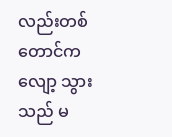လည်းတစ်တောင်က လျော့ သွားသည် မ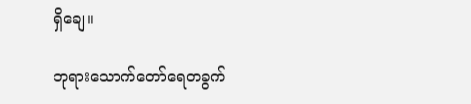ရှိချေ။

ဘုရားသောက်တော်ရေတခွက်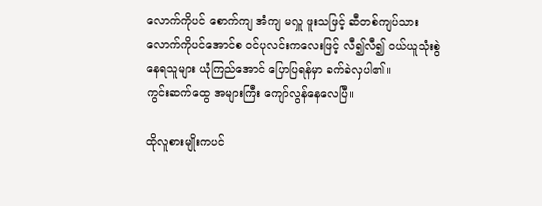လောက်ကိုပင် စောက်ကျ အံကျ မလှူ ဖူးသဖြင့် ဆီတစ်ကျပ်သားလောက်ကိုပင်အောင်စ ဝင်ပုလင်းကလေးဖြင့် လီ၍လီ၍ ဝယ်ယူသုံးစွဲနေရသူများ ယုံကြည်အောင် ပြောပြရန်မှာ ခက်ခဲလှပါ၏။
ကွင်းဆက်ထွေ အများကြီး ကျော်လွန်နေလေပြီ။

ထိုလူစားမျိုးကပင်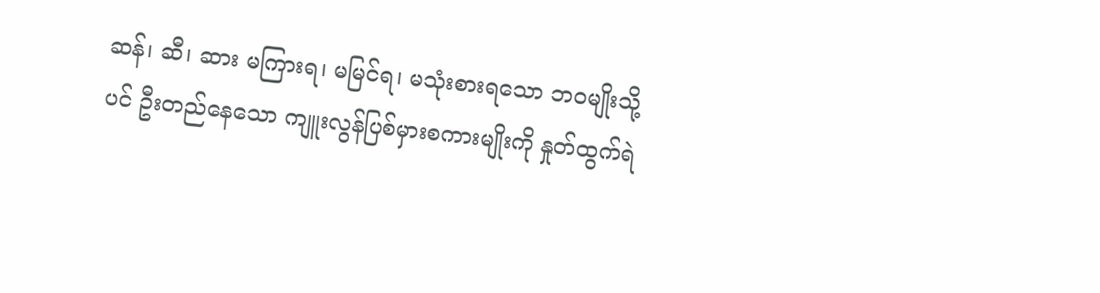ဆန်၊ ဆီ၊ ဆား မကြားရ၊ မမြင်ရ၊ မသုံးစားရသော ဘဝမျိုးသို့ပင် ဦးတည်နေသော ကျူးလွန်ပြစ်မှားစကားမျိုးကို နှုတ်ထွက်ရဲ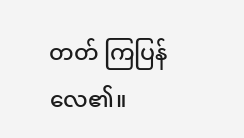တတ် ကြပြန်လေ၏။